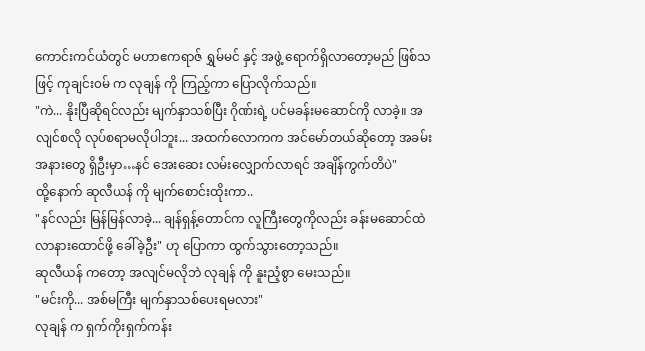ကောင်းကင်ယံတွင် မဟာဧကရာဇ် ရွှမ်မင် နှင့် အဖွဲ့ ရောက်ရှိလာတော့မည် ဖြစ်သဖြင့် ကုချင်း၀မ် က လုချန် ကို ကြည့်ကာ ပြောလိုက်သည်။
"ကဲ... နိုးပြီဆိုရင်လည်း မျက်နှာသစ်ပြီး ဂိုဏ်းရဲ့ ပင်မခန်းမဆောင်ကို လာခဲ့။ အလျင်စလို လုပ်စရာမလိုပါဘူး... အထက်လောကက အင်မော်တယ်ဆိုတော့ အခမ်းအနားတွေ ရှိဦးမှာ…နင် အေးဆေး လမ်းလျှောက်လာရင် အချိန်ကွက်တိပဲ"
ထို့နောက် ဆုလီယန် ကို မျက်စောင်းထိုးကာ..
"နင်လည်း မြန်မြန်လာခဲ့... ချန်ရှန့်တောင်က လူကြီးတွေကိုလည်း ခန်းမဆောင်ထဲ လာနားထောင်ဖို့ ခေါ်ခဲ့ဦး" ဟု ပြောကာ ထွက်သွားတော့သည်။
ဆုလီယန် ကတော့ အလျင်မလိုဘဲ လုချန် ကို နူးညံ့စွာ မေးသည်။
"မင်းကို... အစ်မကြီး မျက်နှာသစ်ပေးရမလား"
လုချန် က ရှက်ကိုးရှက်ကန်း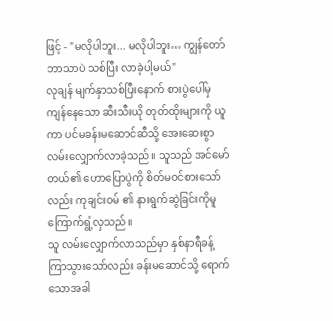ဖြင့် - "မလိုပါဘူး... မလိုပါဘူး… ကျွန်တော် ဘာသာပဲ သစ်ပြီး လာခဲ့ပါ့မယ်"
လုချန် မျက်နှာသစ်ပြီးနောက် စားပွဲပေါ်မှ ကျန်နေသော ဆီးသီးယို တုတ်ထိုးများကို ယူကာ ပင်မခန်းမဆောင်ဆီသို့ အေးဆေးစွာ လမ်းလျှောက်လာခဲ့သည်။ သူသည် အင်မော်တယ်၏ ဟောပြောပွဲကို စိတ်မဝင်စားသော်လည်း ကုချင်း၀မ် ၏ နားရွက်ဆွဲခြင်းကိုမူ ကြောက်ရွံ့လှသည်။
သူ လမ်းလျှောက်လာသည်မှာ နှစ်နာရီခန့် ကြာသွားသော်လည်း ခန်းမဆောင်သို့ ရောက်သောအခါ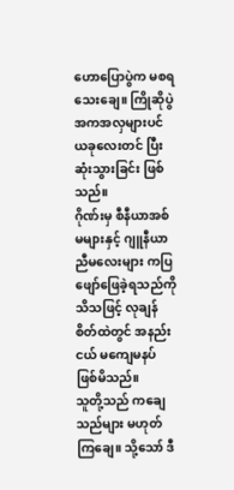ဟောပြောပွဲက မစရသေးချေ။ ကြိုဆိုပွဲ အကအလှများပင် ယခုလေးတင် ပြီးဆုံးသွားခြင်း ဖြစ်သည်။
ဂိုဏ်းမှ စီနီယာအစ်မများနှင့် ဂျူနီယာညီမလေးများ ကပြဖျော်ဖြေခဲ့ရသည်ကို သိသဖြင့် လုချန် စိတ်ထဲတွင် အနည်းငယ် မကျေမနပ် ဖြစ်မိသည်။
သူတို့သည် ကချေသည်များ မဟုတ်ကြချေ။ သို့သော် ဒီ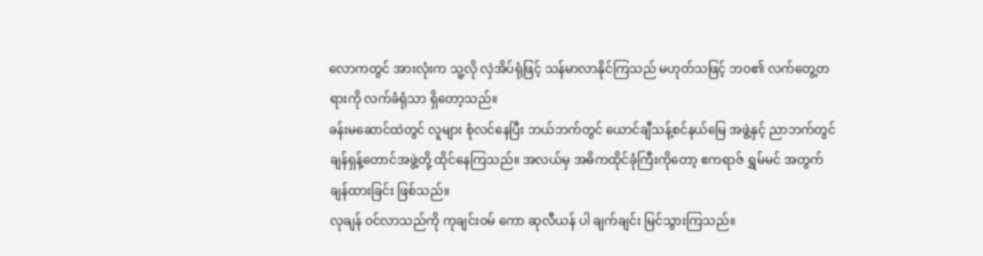လောကတွင် အားလုံးက သူ့လို လှဲအိပ်ရုံဖြင့် သန်မာလာနိုင်ကြသည် မဟုတ်သဖြင့် ဘဝ၏ လက်တွေ့တရားကို လက်ခံရုံသာ ရှိတော့သည်။
ခန်းမဆောင်ထဲတွင် လူများ စုံလင်နေပြီး ဘယ်ဘက်တွင် ယောင်ချီသန့်စင်နယ်မြေ အဖွဲ့နှင့် ညာဘက်တွင် ချန်ရှန့်တောင်အဖွဲ့တို့ ထိုင်နေကြသည်။ အလယ်မှ အဓိကထိုင်ခုံကြီးကိုတော့ ဧကရာဇ် ရွှမ်မင် အတွက် ချန်ထားခြင်း ဖြစ်သည်။
လုချန် ဝင်လာသည်ကို ကုချင်း၀မ် ကော ဆုလီယန် ပါ ချက်ချင်း မြင်သွားကြသည်။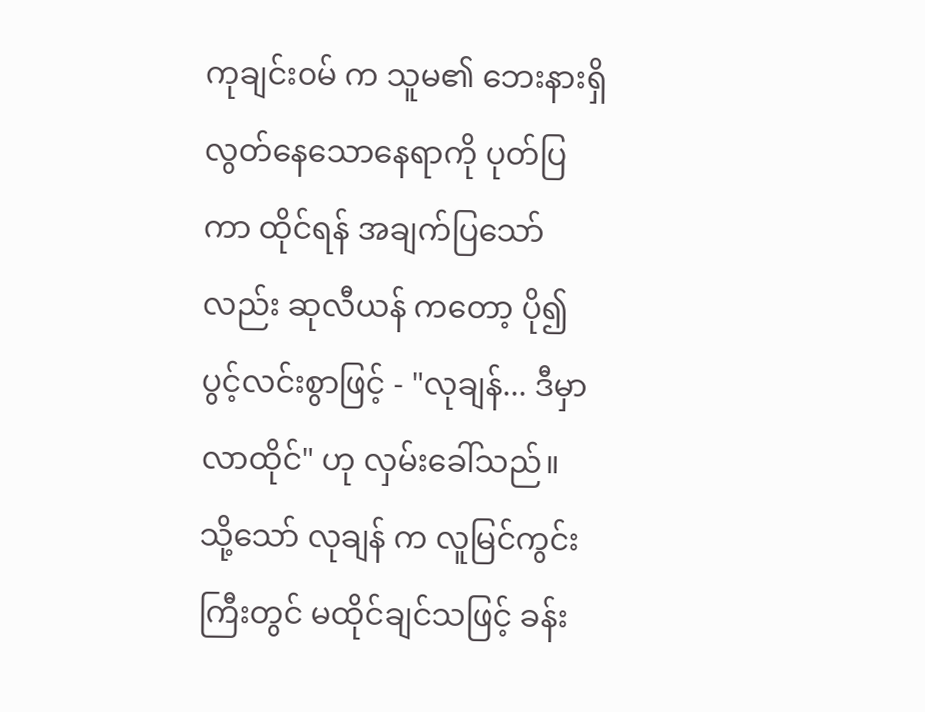ကုချင်း၀မ် က သူမ၏ ဘေးနားရှိ လွတ်နေသောနေရာကို ပုတ်ပြကာ ထိုင်ရန် အချက်ပြသော်လည်း ဆုလီယန် ကတော့ ပို၍ ပွင့်လင်းစွာဖြင့် - "လုချန်... ဒီမှာ လာထိုင်" ဟု လှမ်းခေါ်သည်။
သို့သော် လုချန် က လူမြင်ကွင်းကြီးတွင် မထိုင်ချင်သဖြင့် ခန်း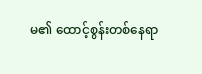မ၏ ထောင့်စွန်းတစ်နေရာ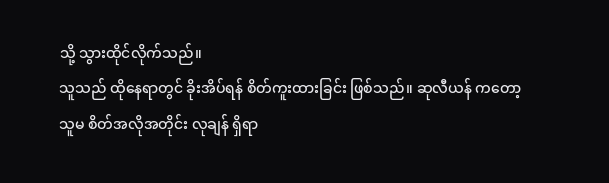သို့ သွားထိုင်လိုက်သည်။
သူသည် ထိုနေရာတွင် ခိုးအိပ်ရန် စိတ်ကူးထားခြင်း ဖြစ်သည်။ ဆုလီယန် ကတော့ သူမ စိတ်အလိုအတိုင်း လုချန် ရှိရာ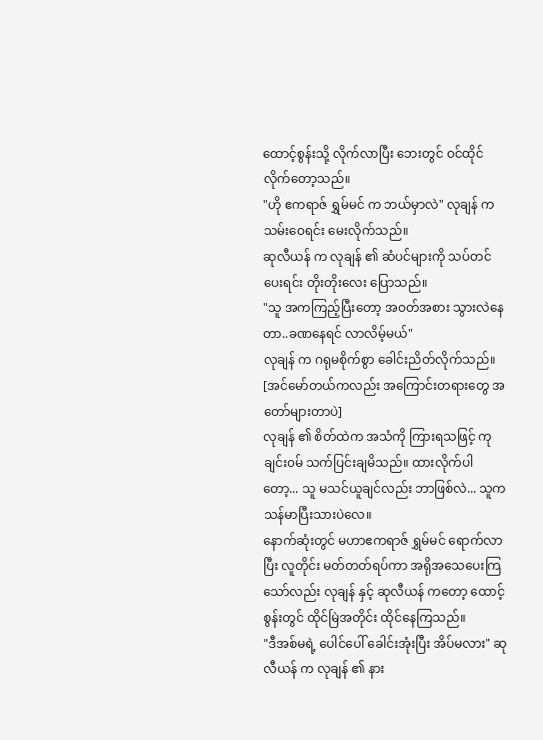ထောင့်စွန်းသို့ လိုက်လာပြီး ဘေးတွင် ဝင်ထိုင်လိုက်တော့သည်။
"ဟို ဧကရာဇ် ရွှမ်မင် က ဘယ်မှာလဲ" လုချန် က သမ်းဝေရင်း မေးလိုက်သည်။
ဆုလီယန် က လုချန် ၏ ဆံပင်များကို သပ်တင်ပေးရင်း တိုးတိုးလေး ပြောသည်။
"သူ အကကြည့်ပြီးတော့ အဝတ်အစား သွားလဲနေတာ..ခဏနေရင် လာလိမ့်မယ်"
လုချန် က ဂရုမစိုက်စွာ ခေါင်းညိတ်လိုက်သည်။
[အင်မော်တယ်ကလည်း အကြောင်းတရားတွေ အတော်များတာပဲ]
လုချန် ၏ စိတ်ထဲက အသံကို ကြားရသဖြင့် ကုချင်း၀မ် သက်ပြင်းချမိသည်။ ထားလိုက်ပါတော့... သူ မသင်ယူချင်လည်း ဘာဖြစ်လဲ... သူက သန်မာပြီးသားပဲလေ။
နောက်ဆုံးတွင် မဟာဧကရာဇ် ရွှမ်မင် ရောက်လာပြီး လူတိုင်း မတ်တတ်ရပ်ကာ အရိုအသေပေးကြသော်လည်း လုချန် နှင့် ဆုလီယန် ကတော့ ထောင့်စွန်းတွင် ထိုင်မြဲအတိုင်း ထိုင်နေကြသည်။
"ဒီအစ်မရဲ့ ပေါင်ပေါ် ခေါင်းအုံးပြီး အိပ်မလား" ဆုလီယန် က လုချန် ၏ နား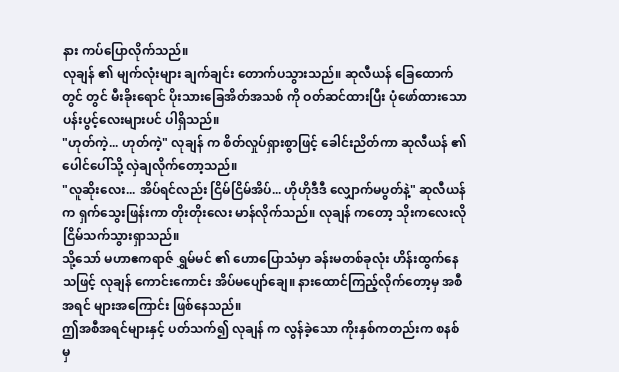နား ကပ်ပြောလိုက်သည်။
လုချန် ၏ မျက်လုံးများ ချက်ချင်း တောက်ပသွားသည်။ ဆုလီယန် ခြေထောက်တွင် တွင် မီးခိုးရောင် ပိုးသားခြေအိတ်အသစ် ကို ဝတ်ဆင်ထားပြီး ပုံဖော်ထားသော ပန်းပွင့်လေးများပင် ပါရှိသည်။
"ဟုတ်ကဲ့... ဟုတ်ကဲ့" လုချန် က စိတ်လှုပ်ရှားစွာဖြင့် ခေါင်းညိတ်ကာ ဆုလီယန် ၏ ပေါင်ပေါ်သို့ လှဲချလိုက်တော့သည်။
"လူဆိုးလေး... အိပ်ရင်လည်း ငြိမ်ငြိမ်အိပ်... ဟိုဟိုဒီဒီ လျှောက်မပွတ်နဲ့" ဆုလီယန် က ရှက်သွေးဖြန်းကာ တိုးတိုးလေး မာန်လိုက်သည်။ လုချန် ကတော့ သိုးကလေးလို ငြိမ်သက်သွားရှာသည်။
သို့သော် မဟာဧကရာဇ် ရွှမ်မင် ၏ ဟောပြောသံမှာ ခန်းမတစ်ခုလုံး ဟိန်းထွက်နေသဖြင့် လုချန် ကောင်းကောင်း အိပ်မပျော်ချေ။ နားထောင်ကြည့်လိုက်တော့မှ အစီအရင် များအကြောင်း ဖြစ်နေသည်။
ဤအစီအရင်များနှင့် ပတ်သက်၍ လုချန် က လွန်ခဲ့သော ကိုးနှစ်ကတည်းက စနစ် မှ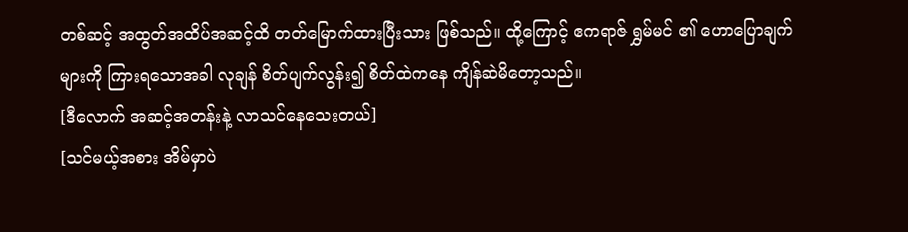တစ်ဆင့် အထွတ်အထိပ်အဆင့်ထိ တတ်မြောက်ထားပြီးသား ဖြစ်သည်။ ထို့ကြောင့် ဧကရာဇ် ရွှမ်မင် ၏ ဟောပြောချက်များကို ကြားရသောအခါ လုချန် စိတ်ပျက်လွန်း၍ စိတ်ထဲကနေ ကျိန်ဆဲမိတော့သည်။
[ဒီလောက် အဆင့်အတန်းနဲ့ လာသင်နေသေးတယ်]
[သင်မယ့်အစား အိမ်မှာပဲ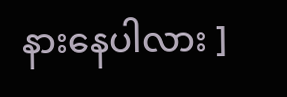နားနေပါလား ]